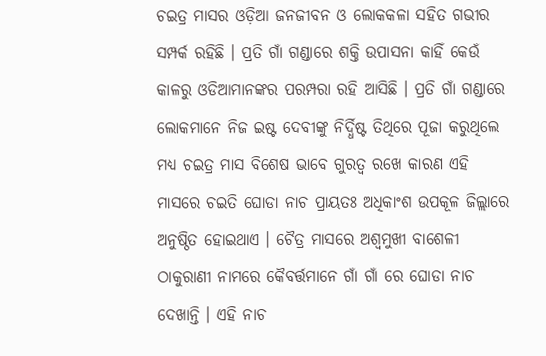ଚଇତ୍ର ମାସର ଓଡ଼ିଆ ଜନଜୀବନ ଓ ଲୋକକଳା ସହିତ ଗଭୀର ସମ୍ପର୍କ ରହିଛି । ପ୍ରତି ଗାଁ ଗଣ୍ଡାରେ ଶକ୍ତି ଉପାସନା କାହିଁ କେଉଁ କାଳରୁ ଓଡିଆମାନଙ୍କର ପରମ୍ପରା ରହି ଆସିଛି । ପ୍ରତି ଗାଁ ଗଣ୍ଡାରେ ଲୋକମାନେ ନିଜ ଇଷ୍ଟ ଦେବୀଙ୍କୁ ନିର୍ଦ୍ଧିଷ୍ଟ ତିଥିରେ ପୂଜା କରୁଥିଲେ ମଧ୍ୟ ଚଇତ୍ର ମାସ ବିଶେଷ ଭାବେ ଗୁରତ୍ୱ ରଖେ କାରଣ ଏହି ମାସରେ ଚଇତି ଘୋଡା ନାଚ ପ୍ରାୟତଃ ଅଧିକାଂଶ ଉପକୂଳ ଜିଲ୍ଲାରେ ଅନୁଷ୍ଠିତ ହୋଇଥାଏ । ଚୈତ୍ର ମାସରେ ଅଶ୍ୱମୁଖୀ ବାଶେଳୀ ଠାକୁରାଣୀ ନାମରେ କୈବର୍ତ୍ତମାନେ ଗାଁ ଗାଁ ରେ ଘୋଡା ନାଚ ଦେଖାନ୍ତି । ଏହି ନାଚ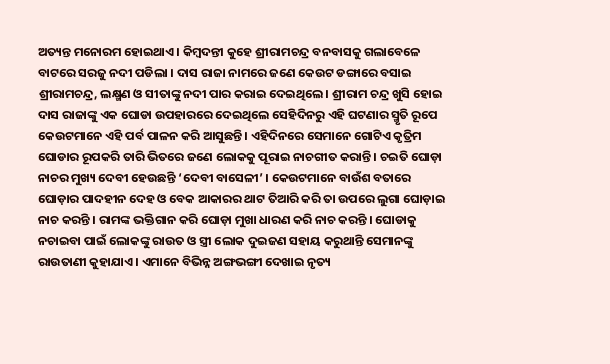ଅତ୍ୟନ୍ତ ମନୋରମ ହୋଇଥାଏ । କିମ୍ବଦନ୍ତୀ କୁହେ ଶ୍ରୀରାମଚନ୍ଦ୍ର ବନବାସକୁ ଗଲାବେଳେ ବାଟରେ ସରଜୁ ନଦୀ ପଡିଲା । ଦାସ ରାଜା ନାମରେ ଜଣେ କେଉଟ ଡଙ୍ଗାରେ ବସାଇ ଶ୍ରୀରାମଚନ୍ଦ୍ର, ଲକ୍ଷ୍ମଣ ଓ ସୀତାଙ୍କୁ ନଦୀ ପାର କରାଇ ଦେଇଥିଲେ । ଶ୍ରୀରାମ ଚନ୍ଦ୍ର ଖୁସି ହୋଇ ଦାସ ରାଜାଙ୍କୁ ଏକ ଘୋଡା ଉପହାରରେ ଦେଇଥିଲେ ସେହିଦିନରୁ ଏହି ଘଟଣାର ସ୍ମୃତି ରୂପେ କେଉଟମାନେ ଏହି ପର୍ବ ପାଳନ କରି ଆସୁଛନ୍ତି । ଏହିଦିନରେ ସେମାନେ ଗୋଟିଏ କୃତ୍ରିମ ଘୋଡାର ରୂପକରି ତାରି ଭିତରେ ଜଣେ ଲୋକକୁ ପୂରାଇ ନାଚଗୀତ କରାନ୍ତି । ଚଇତି ଘୋଡ଼ା ନାଚର ମୁଖ୍ୟ ଦେବୀ ହେଉଛନ୍ତି ‘ଦେବୀ ବାସେଳୀ’ । କେଉଟମାନେ ବାଉଁଶ ବତାରେ ଘୋଡ଼ାର ପାଦହୀନ ଦେହ ଓ ବେକ ଆକାରର ଥାଟ ତିଆରି କରି ତା ଉପରେ ଲୁଗା ଘୋଡ଼ାଇ ନାଚ କରନ୍ତି । ରାମଙ୍କ ଭକ୍ତିଗାନ କରି ଘୋଡ଼ା ମୁଖା ଧାରଣ କରି ନାଚ କରନ୍ତି । ଘୋଡାକୁ ନଚାଇବା ପାଇଁ ଲୋକଙ୍କୁ ରାଉତ ଓ ସ୍ତ୍ରୀ ଲୋକ ଦୁଇଜଣ ସହାୟ କରୁଥାନ୍ତି ସେମାନଙ୍କୁ ରାଉତାଣୀ କୁହାଯାଏ । ଏମାନେ ବିଭିନ୍ନ ଅଙ୍ଗଭଙ୍ଗୀ ଦେଖାଇ ନୃତ୍ୟ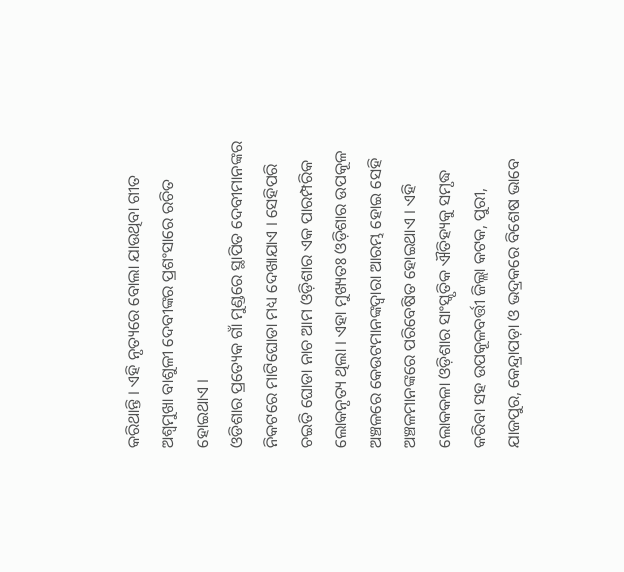କରିଥାନ୍ତି । ଏହି ନୃତ୍ୟରେ ବୋଲା ଯାଉଥିବା ଗୀତ ଅଶ୍ୱମୁଖା ବାଶୁଳୀ ଦେବୀଙ୍କର ପ୍ରଶଂସାରେ ରଚିତ ହୋଇଥାଏ ।
ଓଡିଶାର ପ୍ରତ୍ୟେକ ଗାଁ ମୁଣ୍ଡରେ ସ୍ଥାପିତ ଦେବୀମାନଙ୍କର ନିକଟରେ ମାଟିଘୋଡା ମଧ୍ୟ ଦେଖାଯାଏ । ସେହିପରି ଚଇତି ଘୋଡା ନାଚ ଆମ ଓଡ଼ିଶାର ଏକ ପାରମ୍ପରିକ ଲୋକନୃତ୍ୟ ଥିଲା । ଏହା ମୁଖ୍ୟତଃ ଓଡ଼ିଶାର ଉପକୂଳ ଅଞ୍ଚଳରେ କେଉଟମାନଙ୍କଦ୍ୱାରା ଆରମ୍ଭ ହୋଇ ସେହି ଅଞ୍ଚଳମାନଙ୍କରେ ପରିବେଷିତ ହୋଇଥାଏ । ଏହି ଲୋକକଳା ଓଡ଼ିଶାର ସାଂସ୍କୃତିକ ଐତିହ୍ୟକୁ ସମୃଦ୍ଧ କରିବା ସହ ଉପକୂଳବର୍ତ୍ତୀ ଜିଲ୍ଲା କଟକ, ପୁରୀ, ଯାଜପୁର, କେନ୍ଦ୍ରାପଡ଼ା ଓ ଭଦ୍ରକରେ ବିଶେଷ ଭାବେ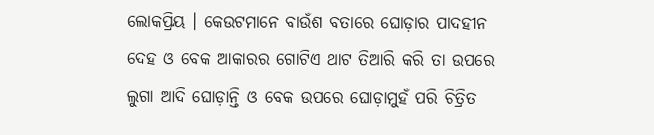ଲୋକପ୍ରିୟ । କେଉଟମାନେ ବାଉଁଶ ବତାରେ ଘୋଡ଼ାର ପାଦହୀନ ଦେହ ଓ ବେକ ଆକାରର ଗୋଟିଏ ଥାଟ ତିଆରି କରି ତା ଉପରେ ଲୁଗା ଆଦି ଘୋଡ଼ାନ୍ତି ଓ ବେକ ଉପରେ ଘୋଡ଼ାମୁହଁ ପରି ଚିତ୍ରିତ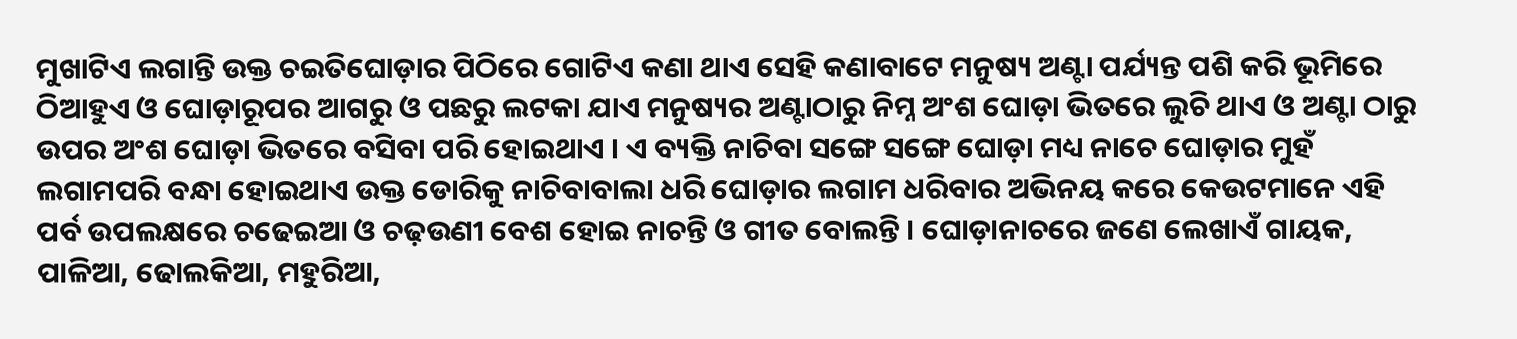ମୁଖାଟିଏ ଲଗାନ୍ତି ଉକ୍ତ ଚଇତିଘୋଡ଼ାର ପିଠିରେ ଗୋଟିଏ କଣା ଥାଏ ସେହି କଣାବାଟେ ମନୁଷ୍ୟ ଅଣ୍ଟା ପର୍ଯ୍ୟନ୍ତ ପଶି କରି ଭୂମିରେ ଠିଆହୁଏ ଓ ଘୋଡ଼ାରୂପର ଆଗରୁ ଓ ପଛରୁ ଲଟକା ଯାଏ ମନୁଷ୍ୟର ଅଣ୍ଟାଠାରୁ ନିମ୍ନ ଅଂଶ ଘୋଡ଼ା ଭିତରେ ଲୁଚି ଥାଏ ଓ ଅଣ୍ଟା ଠାରୁ ଉପର ଅଂଶ ଘୋଡ଼ା ଭିତରେ ବସିବା ପରି ହୋଇଥାଏ । ଏ ବ୍ୟକ୍ତି ନାଚିବା ସଙ୍ଗେ ସଙ୍ଗେ ଘୋଡ଼ା ମଧ୍ୟ ନାଚେ ଘୋଡ଼ାର ମୁହଁ ଲଗାମପରି ବନ୍ଧା ହୋଇଥାଏ ଉକ୍ତ ଡୋରିକୁ ନାଚିବାବାଲା ଧରି ଘୋଡ଼ାର ଲଗାମ ଧରିବାର ଅଭିନୟ କରେ କେଉଟମାନେ ଏହି ପର୍ବ ଉପଲକ୍ଷରେ ଚଢେଇଆ ଓ ଚଢ଼ଉଣୀ ବେଶ ହୋଇ ନାଚନ୍ତି ଓ ଗୀତ ବୋଲନ୍ତି । ଘୋଡ଼ାନାଚରେ ଜଣେ ଲେଖାଏଁ ଗାୟକ, ପାଳିଆ, ଢୋଲକିଆ, ମହୁରିଆ,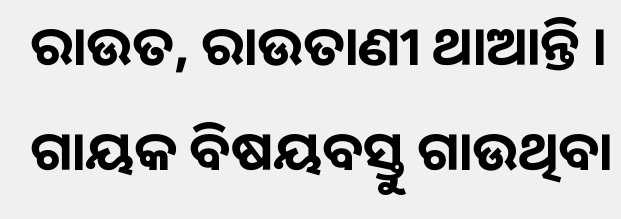ରାଉତ, ରାଉତାଣୀ ଥାଆନ୍ତି । ଗାୟକ ବିଷୟବସ୍ତୁ ଗାଉଥିବା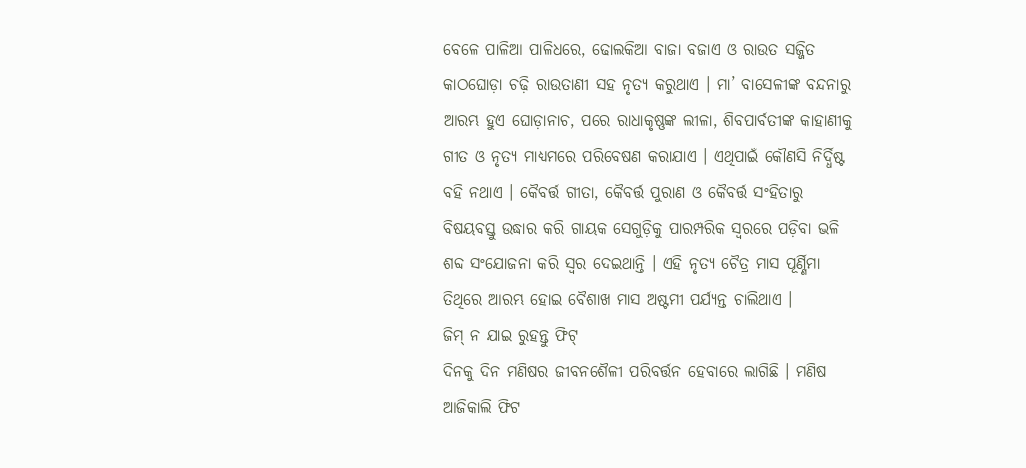ବେଳେ ପାଳିଆ ପାଳିଧରେ, ଢୋଲକିଆ ବାଜା ବଜାଏ ଓ ରାଉତ ସଜ୍ଜିତ କାଠଘୋଡ଼ା ଚଢ଼ି ରାଉତାଣୀ ସହ ନୃତ୍ୟ କରୁଥାଏ । ମା’ ବାସେଳୀଙ୍କ ବନ୍ଦନାରୁ ଆରମ୍ଭ ହୁଏ ଘୋଡ଼ାନାଚ, ପରେ ରାଧାକୃଷ୍ଣଙ୍କ ଲୀଳା, ଶିବପାର୍ବତୀଙ୍କ କାହାଣୀକୁ ଗୀତ ଓ ନୃତ୍ୟ ମାଧ୍ୟମରେ ପରିବେଷଣ କରାଯାଏ । ଏଥିପାଇଁ କୌଣସି ନିର୍ଦ୍ଧିଷ୍ଟ ବହି ନଥାଏ । କୈବର୍ତ୍ତ ଗୀତା, କୈବର୍ତ୍ତ ପୁରାଣ ଓ କୈବର୍ତ୍ତ ସଂହିତାରୁ ବିଷୟବସ୍ତୁ ଉଦ୍ଧାର କରି ଗାୟକ ସେଗୁଡ଼ିକୁ ପାରମ୍ପରିକ ସ୍ୱରରେ ପଡ଼ିବା ଭଳି ଶବ୍ଦ ସଂଯୋଜନା କରି ସ୍ୱର ଦେଇଥାନ୍ତି । ଏହି ନୃତ୍ୟ ଚୈତ୍ର ମାସ ପୂର୍ଣ୍ଣିମା ତିଥିରେ ଆରମ୍ଭ ହୋଇ ବୈଶାଖ ମାସ ଅଷ୍ଟମୀ ପର୍ଯ୍ୟନ୍ତ ଚାଲିଥାଏ ।
ଜିମ୍ ନ ଯାଇ ରୁହନ୍ତୁ ଫିଟ୍
ଦିନକୁ ଦିନ ମଣିଷର ଜୀବନଶୈଳୀ ପରିବର୍ତ୍ତନ ହେବାରେ ଲାଗିଛି । ମଣିଷ ଆଜିକାଲି ଫିଟ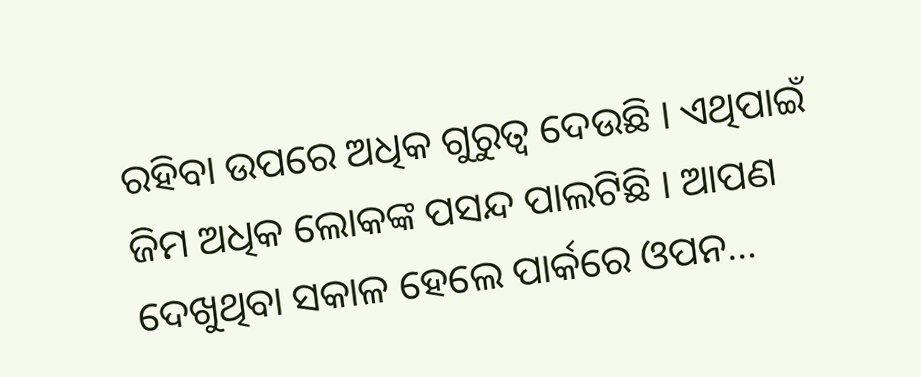ରହିବା ଉପରେ ଅଧିକ ଗୁରୁତ୍ୱ ଦେଉଛି । ଏଥିପାଇଁ ଜିମ ଅଧିକ ଲୋକଙ୍କ ପସନ୍ଦ ପାଲଟିଛି । ଆପଣ ଦେଖୁଥିବା ସକାଳ ହେଲେ ପାର୍କରେ ଓପନ…